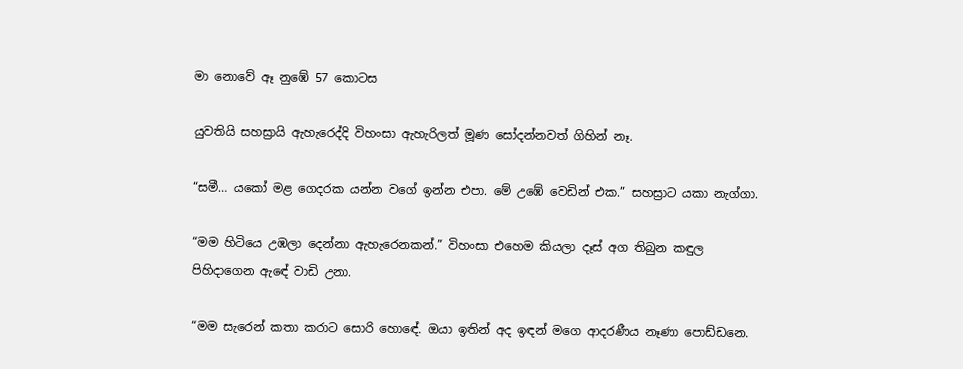මා නොවේ ඈ නුඹේ 57 කොටස

යුවතියි සහස්‍රායි ඇහැරෙද්දි විහංසා ඇහැරිලත් මූණ සෝදන්නවත් ගිහින් නෑ.

“සමී… යකෝ මළ ගෙදරක යන්න වගේ ඉන්න එපා. මේ උඹේ වෙඩින් එක.” සහස්‍රාට යකා නැග්ගා.

“මම හිටියෙ උඹලා දෙන්නා ඇහැරෙනකන්.” විහංසා එහෙම කියලා දෑස් අග තිබුන කඳුල පිහිදාගෙන ඇඳේ වාඩි උනා.

“මම සැරෙන් කතා කරාට සොරි හොඳේ. ඔයා ඉතින් අද ඉඳන් මගෙ ආදරණීය නෑණා පොඩ්ඩනෙ.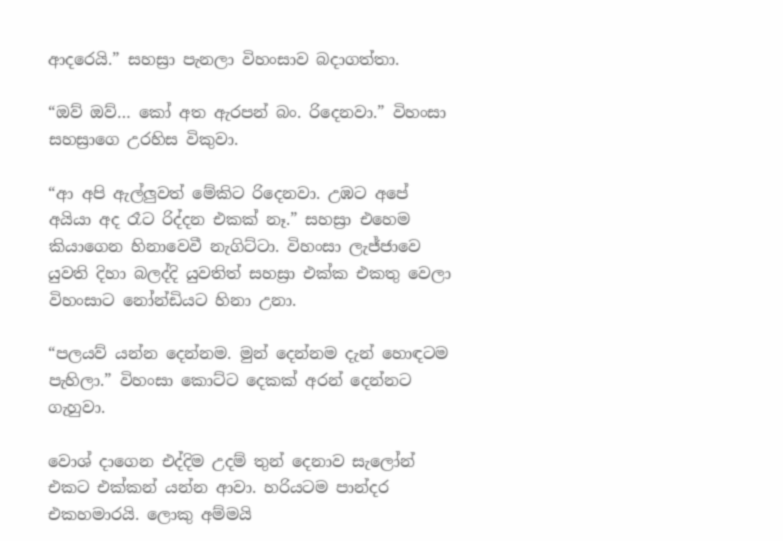ආදරෙයි.” සහස්‍රා පැනලා විහංසාව බදාගත්තා.

“ඔව් ඔව්… කෝ අත ඇරපන් බං. රිදෙනවා.” විහංසා සහස්‍රාගෙ උරහිස විකුවා.

“ආ අපි ඇල්ලුවත් මේකිට රිදෙනවා. උඹට අපේ අයියා අද රෑට රිද්දන එකක් නෑ.” සහස්‍රා එහෙම කියාගෙන හිනාවෙවී නැගිට්ටා. විහංසා ලැජ්ජාවෙ යුවති දිහා බලද්දි යුවතිත් සහස්‍රා එක්ක එකතු වෙලා විහංසාට නෝන්ඩියට හිනා උනා.

“පලයව් යන්න දෙන්නම. මුන් දෙන්නම දැන් හොඳටම පැහිලා.” විහංසා කොට්ට දෙකක් අරන් දෙන්නට ගැහුවා.

වොශ් දාගෙන එද්දිම උදම් තුන් දෙනාව සැලෝන් එකට එක්කන් යන්න ආවා. හරියටම පාන්දර එකහමාරයි. ලොකු අම්මයි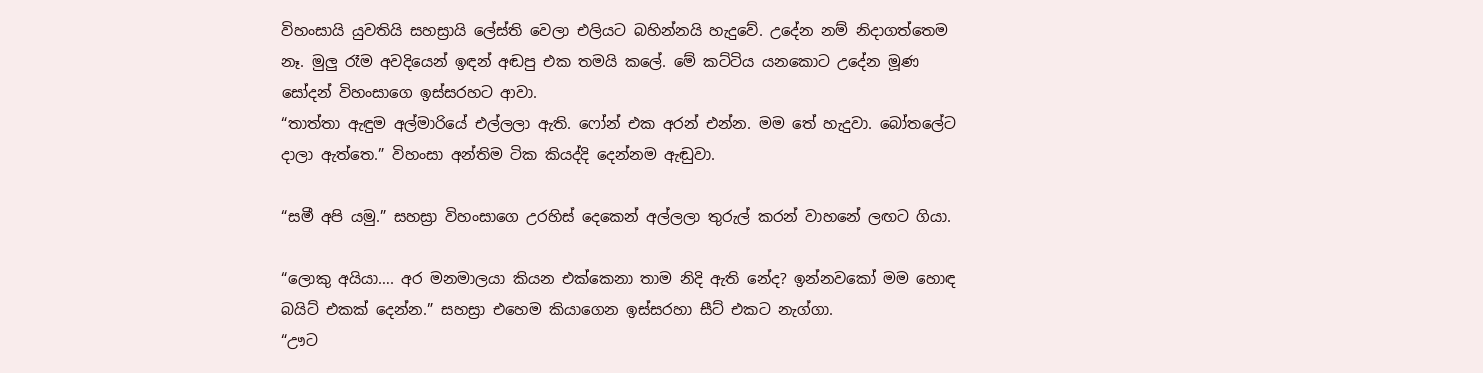විහංසායි යුවතියි සහස්‍රායි ලේස්ති වෙලා එලියට බහින්නයි හැදුවේ. උදේන නම් නිදාගත්තෙම නෑ. මුලු රෑම අවදියෙන් ඉඳන් අඬපු එක තමයි කලේ. මේ කට්ටිය යනකොට උදේන මූණ සෝදන් විහංසාගෙ ඉස්සරහට ආවා.
“තාත්තා ඇඳුම අල්මාරියේ එල්ලලා ඇති. ෆෝන් එක අරන් එන්න. මම තේ හැදුවා. බෝතලේට දාලා ඇත්තෙ.” විහංසා අන්තිම ටික කියද්දි දෙන්නම ඇඬුවා.

“සමී අපි යමු.” සහස්‍රා විහංසාගෙ උරහිස් දෙකෙන් අල්ලලා තුරුල් කරන් වාහනේ ලඟට ගියා.

“ලොකු අයියා…. අර මනමාලයා කියන එක්කෙනා තාම නිදි ඇති නේද? ඉන්නවකෝ මම හොඳ බයිට් එකක් දෙන්න.” සහස්‍රා එහෙම කියාගෙන ඉස්සරහා සීට් එකට නැග්ගා.
“ඌට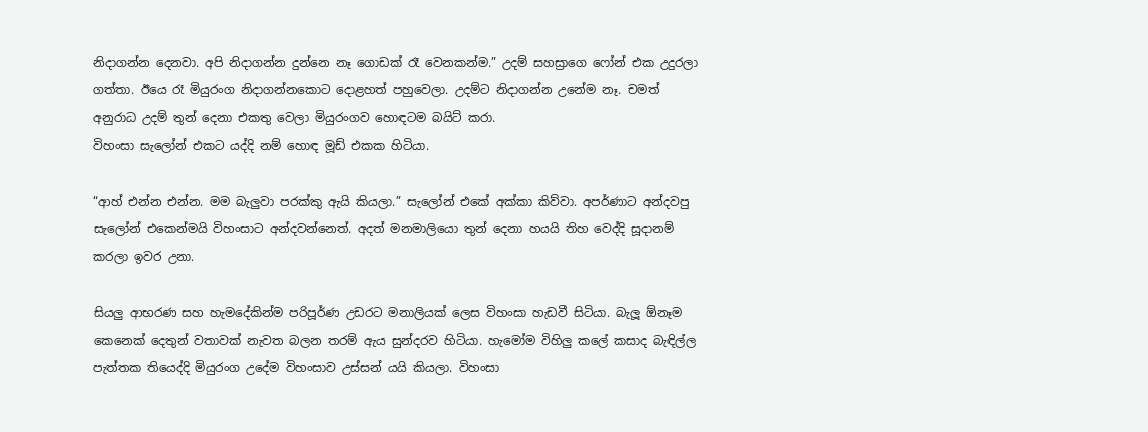නිදාගන්න දෙනවා. අපි නිදාගන්න දුන්නෙ නෑ ගොඩක් රෑ වෙනකන්ම.” උදම් සහස්‍රාගෙ ෆෝන් එක උදුරලා ගත්තා. ඊයෙ රෑ මියුරංග නිදාගන්නකොට දොළහත් පහුවෙලා. උදම්ට නිදාගන්න උනේම නෑ. චමත් අනුරාධ උදම් තුන් දෙනා එකතු වෙලා මියුරංගව හොඳටම බයිට් කරා.
විහංසා සැලෝන් එකට යද්දි නම් හොඳ මූඩ් එකක හිටියා.

“ආහ් එන්න එන්න. මම බැලුවා පරක්කු ඇයි කියලා.” සැලෝන් එකේ අක්කා කිව්වා. අපර්ණාට අන්දවපු සැලෝන් එකෙන්මයි විහංසාට අන්දවන්නෙත්. අදත් මනමාලියො තුන් දෙනා හයයි තිහ වෙද්දි සූදානම් කරලා ඉවර උනා.

සියලු ආභරණ සහ හැමදේකින්ම පරිපූර්ණ උඩරට මනාලියක් ලෙස විහංසා හැඩවී සිටියා. බැලූ ඕනෑම කෙනෙක් දෙතුන් වතාවක් නැවත බලන තරම් ඇය සුන්දරව හිටියා. හැමෝම විහිලු කලේ කසාද බැඳිල්ල පැත්තක තියෙද්දි මියුරංග උදේම විහංසාව උස්සන් යයි කියලා. විහංසා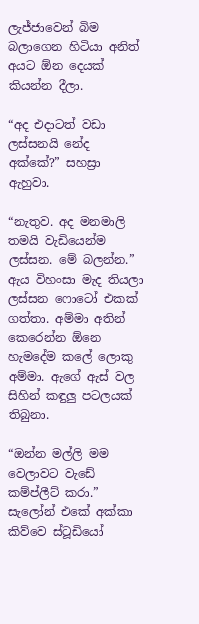ලැජ්ජාවෙන් බිම බලාගෙන හිටියා අනිත් අයට ඕන දෙයක් කියන්න දීලා.

“අද එදාටත් වඩා ලස්සනයි නේද අක්කේ?” සහස්‍රා ඇහුවා.

“නැතුව. අද මනමාලි තමයි වැඩියෙන්ම ලස්සන. මේ බලන්න.” ඇය විහංසා මැද තියලා ලස්සන ෆොටෝ එකක් ගත්තා. අම්මා අතින් කෙරෙන්න ඕනෙ හැමදේම කලේ ලොකු අම්මා. ඇගේ ඇස් වල සිහින් කඳුලු පටලයක් තිබුනා.

“ඔන්න මල්ලි මම වෙලාවට වැඩේ කම්ප්ලීට් කරා.” සැලෝන් එකේ අක්කා කිව්වෙ ස්ටූඩියෝ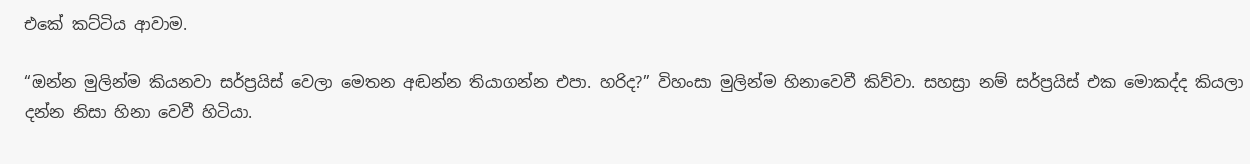එකේ කට්ටිය ආවාම.

“ඔන්න මුලින්ම කියනවා සර්ප්‍රයිස් වෙලා මෙතන අඬන්න තියාගන්න එපා. හරිද?” විහංසා මුලින්ම හිනාවෙවී කිව්වා. සහස්‍රා නම් සර්ප්‍රයිස් එක මොකද්ද කියලා දන්න නිසා හිනා වෙවී හිටියා.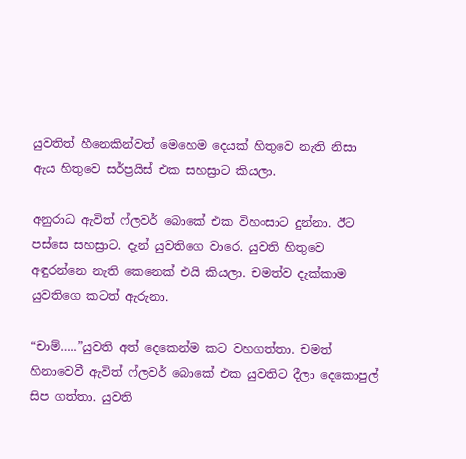යුවතිත් හීනෙකින්වත් මෙහෙම දෙයක් හිතුවෙ නැති නිසා ඇය හිතුවෙ සර්ප්‍රයිස් එක සහස්‍රාට කියලා.

අනුරාධ ඇවිත් ෆ්ලවර් බොකේ එක විහංසාට දුන්නා. ඊට පස්සෙ සහස්‍රාට. දැන් යුවතිගෙ වාරෙ. යුවති හිතුවෙ අඳුරන්නෙ නැති කෙනෙක් එයි කියලා. චමත්ව දැක්කාම යුවතිගෙ කටත් ඇරුනා.

“චාම්…..”යුවති අත් දෙකෙන්ම කට වහගත්‍තා. චමත් හිනාවෙවී ඇවිත් ෆ්ලවර් බොකේ එක යුවතිට දීලා දෙකොපුල් සිප ගත්තා. යුවති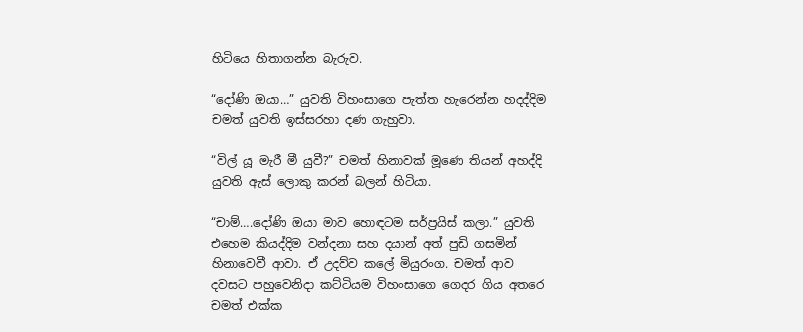හිටියෙ හිතාගන්න බැරුව.

“දෝණි ඔයා…” යුවති විහංසාගෙ පැත්ත හැරෙන්න හදද්දිම චමත් යුවති ඉස්සරහා දණ ගැහුවා.

“විල් යූ මැරී මී යුවී?” චමත් හිනාවක් මූණෙ තියන් අහද්දි යුවති ඇස් ලොකු කරන් බලන් හිටියා.

“චාම්….දෝණි ඔයා මාව හොඳටම සර්ප්‍රයිස් කලා.” යුවති එහෙම කියද්දිම වන්දනා සහ දයාන් අත් පුඩි ගසමින් හිනාවෙවී ආවා. ඒ උදව්ව කලේ මියුරංග. චමත් ආව දවසට පහුවෙනිදා කට්ටියම විහංසාගෙ ගෙදර ගිය අතරෙ චමත් එක්ක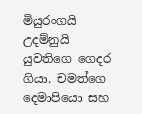මියුරංගයි උදම්නුයි යුවතිගෙ ගෙදර ගියා. චමත්ගෙ දෙමාපියො සහ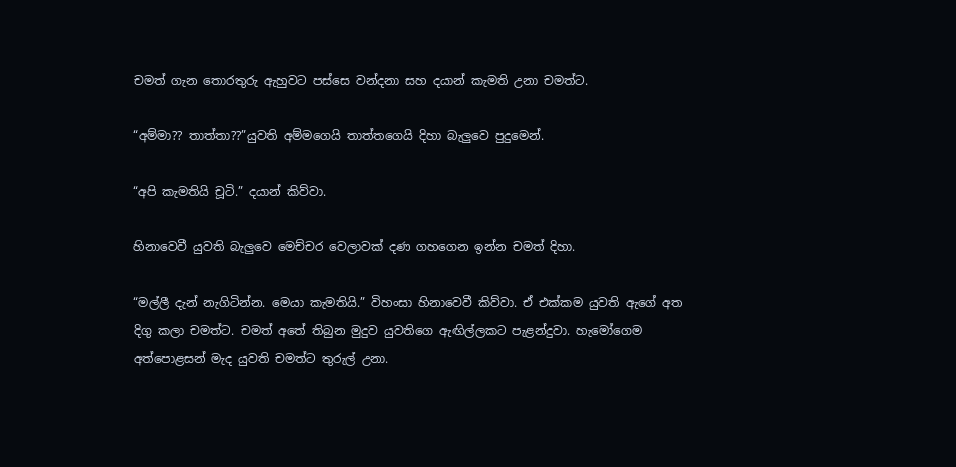චමත් ගැන තොරතුරු ඇහුවට පස්සෙ වන්දනා සහ දයාන් කැමති උනා චමත්ට.

“අම්මා?? තාත්තා??”යුවති අම්මගෙයි තාත්තගෙයි දිහා බැලුවෙ පුදුමෙන්.

“අපි කැමතියි චූටි.” දයාන් කිව්වා.

හිනාවෙවී යුවති බැලුවෙ මෙච්චර වෙලාවක් දණ ගහගෙන ඉන්න චමත් දිහා.

“මල්ලී දැන් නැගිටින්න. මෙයා කැමතියි.” විහංසා හිනාවෙවී කිව්වා. ඒ එක්කම යුවති ඇගේ අත දිගු කලා චමත්ට. චමත් අතේ තිබුන මුදුව යුවතිගෙ ඇඟිල්ලකට පැළන්දුවා. හැමෝගෙම අත්පොළසන් මැද යුවති චමත්ට තුරුල් උනා.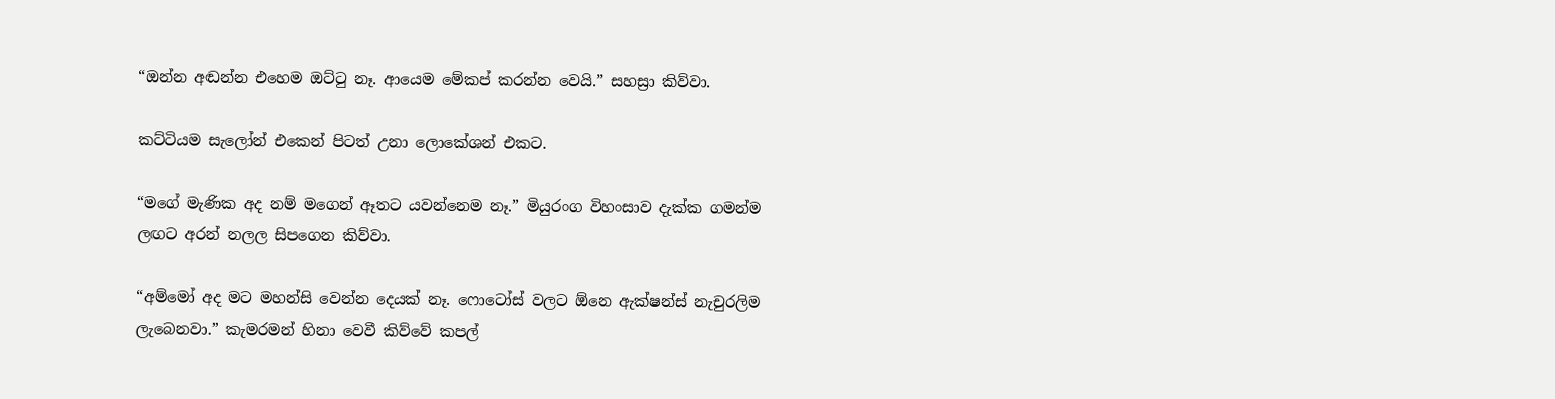“ඔන්න අඬන්න එහෙම ඔට්ටු නෑ. ආයෙම මේකප් කරන්න වෙයි.” සහස්‍රා කිව්වා.

කට්ටියම සැලෝන් එකෙන් පිටත් උනා ලොකේශන් එකට.

“මගේ මැණික අද නම් මගෙන් ඈතට යවන්නෙම නෑ.” මියුරංග විහංසාව දැක්ක ගමන්ම ලඟට අරන් නලල සිපගෙන කිව්වා.

“අම්මෝ අද මට මහන්සි වෙන්න දෙයක් නෑ. ෆොටෝස් වලට ඕනෙ ඇක්ෂන්ස් නැචුරලිම ලැබෙනවා.” කැමරමන් හිනා වෙවී කිව්වේ කපල්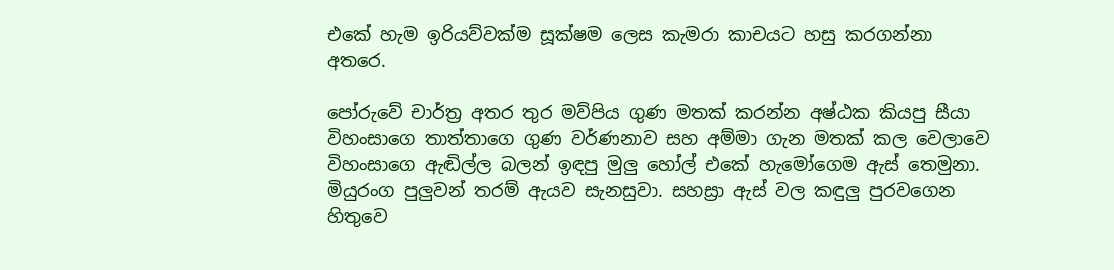එකේ හැම ඉරියව්වක්ම සූක්ෂම ලෙස කැමරා කාචයට හසු කරගන්නා අතරෙ.

පෝරුවේ චාර්ත්‍ර අතර තුර මව්පිය ගුණ මතක් කරන්න අෂ්ඨක කියපු සීයා විහංසාගෙ තාත්තාගෙ ගුණ වර්ණනාව සහ අම්මා ගැන මතක් කල වෙලාවෙ විහංසාගෙ ඇඬිල්ල බලන් ඉඳපු මුලු හෝල් එකේ හැමෝගෙම ඇස් තෙමුනා. මියුරංග පුලුවන් තරම් ඇයව සැනසුවා. සහස්‍රා ඇස් වල කඳුලු පුරවගෙන හිතුවෙ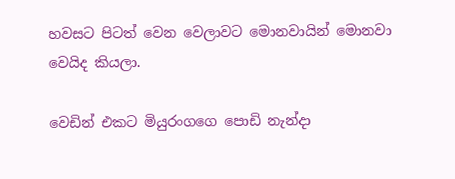හවසට පිටත් වෙන වෙලාවට මොනවායින් මොනවා වෙයිද කියලා.

වෙඩින් එකට මියුරංගගෙ පොඩි නැන්දා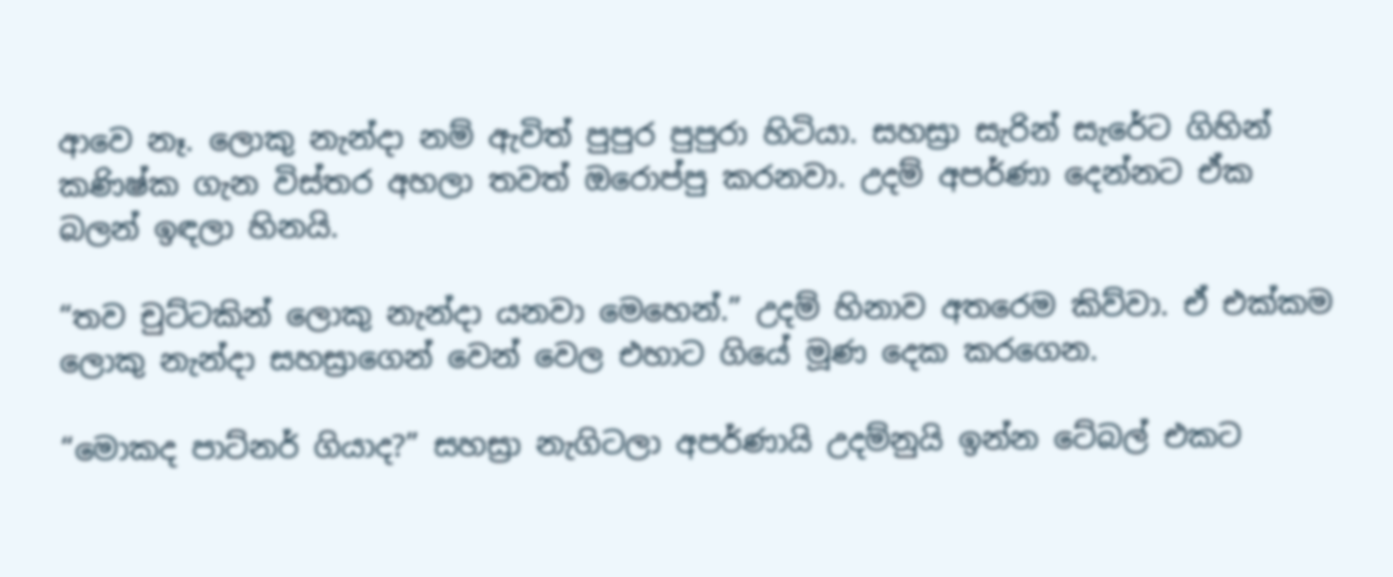ආවෙ නෑ. ලොකු නැන්දා නම් ඇවිත් පුපුර පුපුරා හිටියා. සහස්‍රා සැරින් සැරේට ගිහින් කණිෂ්ක ගැන විස්තර අහලා තවත් ඔරොප්පු කරනවා. උදම් අපර්ණා දෙන්නට ඒක බලන් ඉඳලා හිනයි.

“තව චුට්ටකින් ලොකු නැන්දා යනවා මෙහෙන්.” උදම් හිනාව අතරෙම කිව්වා. ඒ එක්කම ලොකු නැන්දා සහස්‍රාගෙන් වෙන් වෙල එහාට ගියේ මූණ දෙක කරගෙන.

“මොකද පාට්නර් ගියාද?” සහස්‍රා නැගිටලා අපර්ණායි උදම්නුයි ඉන්න ටේබල් එකට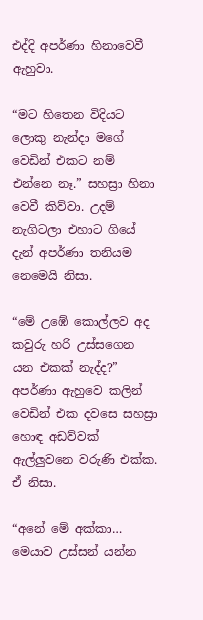එද්දි අපර්ණා හිනාවෙවී ඇහුවා.

“මට හිතෙන විදියට ලොකු නැන්දා මගේ වෙඩින් එකට නම් එන්නෙ නෑ.” සහස්‍රා හිනා වෙවී කිව්වා. උදම් නැගිටලා එහාට ගියේ දැන් අපර්ණා තනියම නෙමෙයි නිසා.

“මේ උඹේ කොල්ලව අද කවුරු හරි උස්සගෙන යන එකක් නැද්ද?” අපර්ණා ඇහුවෙ කලින් වෙඩින් එක දවසෙ සහස්‍රා හොඳ අඩව්වක් ඇල්ලුවනෙ වරුණි එක්ක. ඒ නිසා.

“අනේ මේ අක්කා… මෙයාව උස්සන් යන්න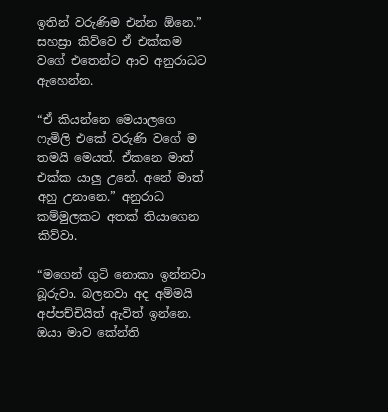ඉතින් වරුණිම එන්න ඕනෙ.” සහස්‍රා කිව්වෙ ඒ එක්කම වගේ එතෙන්ට ආව අනුරාධට ඇහෙන්න.

“ඒ කියන්නෙ මෙයාලගෙ ෆැමිලි එකේ වරුණි වගේ ම තමයි මෙයත්. ඒකනෙ මාත් එක්ක යාලු උනේ. අනේ මාත් අහු උනානෙ.” අනුරාධ කම්මුලකට අතක් තියාගෙන කිව්වා.

“මගෙන් ගුටි නොකා ඉන්නවා බූරුවා. බලනවා අද අම්මයි අප්පච්චියිත් ඇවිත් ඉන්නෙ. ඔයා මාව කේන්ති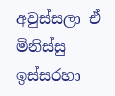අවුස්සලා ඒ මිනිස්සු ඉස්සරහා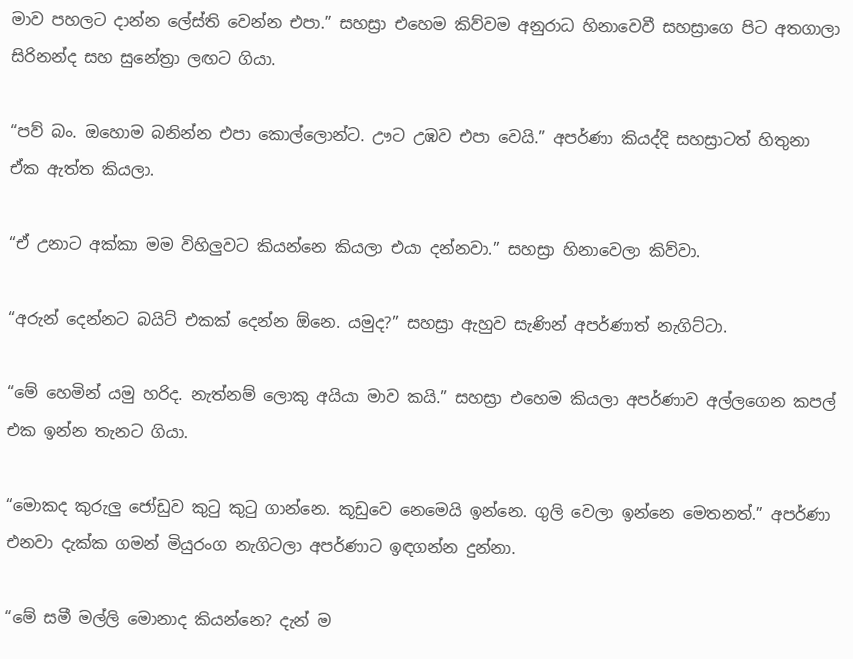මාව පහලට දාන්න ලේස්ති වෙන්න එපා.” සහස්‍රා එහෙම කිව්වම අනුරාධ හිනාවෙවී සහස්‍රාගෙ පිට අතගාලා සිරිනන්ද සහ සුනේත්‍රා ලඟට ගියා.

“පව් බං. ඔහොම බනින්න එපා කොල්ලොන්ට. ඌට උඹව එපා වෙයි.” අපර්ණා කියද්දි සහස්‍රාටත් හිතුනා ඒක ඇත්ත කියලා.

“ඒ උනාට අක්කා මම විහිලුවට කියන්නෙ කියලා එයා දන්නවා.” සහස්‍රා හිනාවෙලා කිව්වා.

“අරුන් දෙන්නට බයිට් එකක් දෙන්න ඕනෙ. යමුද?” සහස්‍රා ඇහුව සැණින් අපර්ණාත් නැගිට්ටා.

“මේ හෙමින් යමු හරිද. නැත්නම් ලොකු අයියා මාව කයි.” සහස්‍රා එහෙම කියලා අපර්ණාව අල්ලගෙන කපල් එක ඉන්න තැනට ගියා.

“මොකද කුරුලු ජෝඩුව කුටු කුටු ගාන්නෙ. කූඩුවෙ නෙමෙයි ඉන්නෙ. ගුලි වෙලා ඉන්නෙ මෙතනත්.” අපර්ණා එනවා දැක්ක ගමන් මියුරංග නැගිටලා අපර්ණාට ඉඳගන්න දුන්නා.

“මේ සමී මල්ලි මොනාද කියන්නෙ? දැන් ම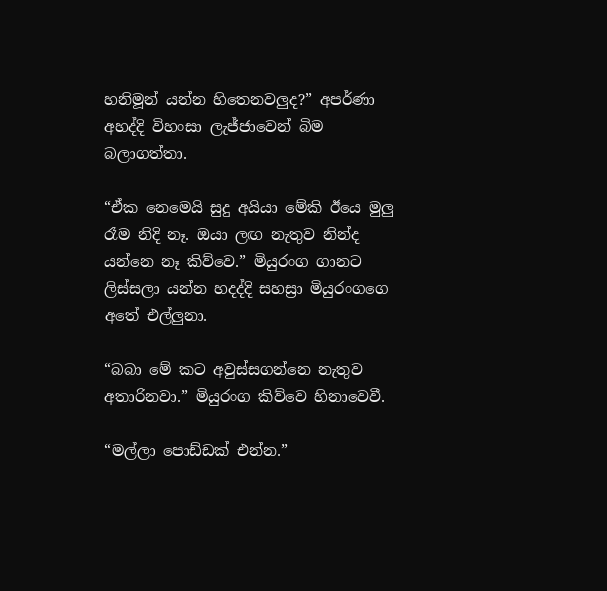හනිමූන් යන්න හිතෙනවලුද?” අපර්ණා අහද්දි විහංසා ලැජ්ජාවෙන් බිම බලාගත්තා.

“ඒක නෙමෙයි සුදු අයියා මේකි ඊයෙ මුලු රෑම නිදි නෑ. ඔයා ලඟ නැතුව නින්ද යන්නෙ නෑ කිව්වෙ.” මියුරංග ගානට ලිස්සලා යන්න හදද්දි සහස්‍රා මියුරංගගෙ අතේ එල්ලුනා.

“බබා මේ කට අවුස්සගන්නෙ නැතුව අතාරිනවා.” මියුරංග කිව්වෙ හිනාවෙවී.

“මල්ලා පොඩ්ඩක් එන්න.”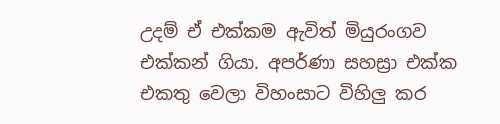උදම් ඒ එක්කම ඇවිත් මියුරංගව එක්කන් ගියා. අපර්ණා සහස්‍රා එක්ක එකතු වෙලා විහංසාට විහිලු කර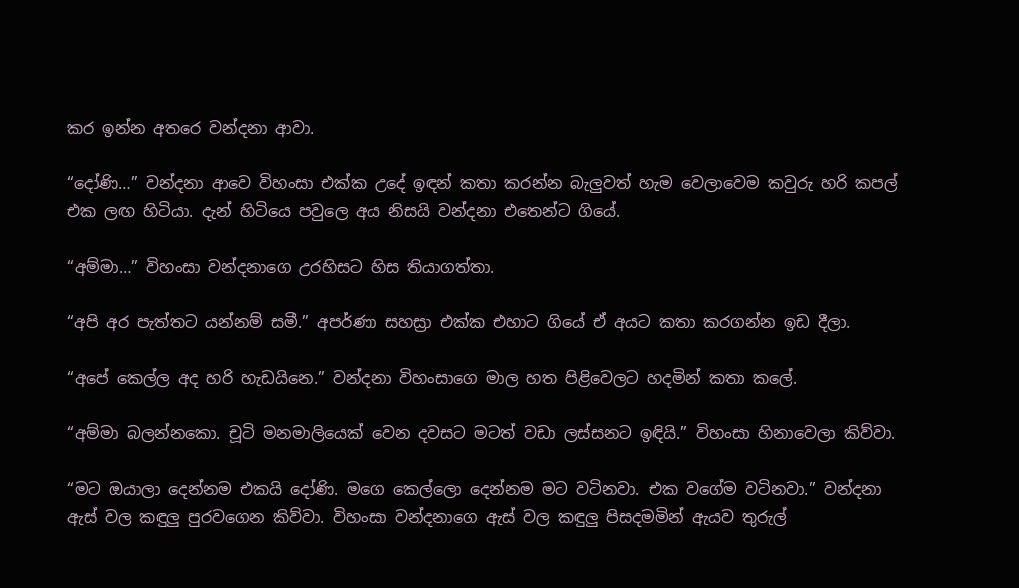කර ඉන්න අතරෙ වන්දනා ආවා.

“දෝණි…” වන්දනා ආවෙ විහංසා එක්ක උදේ ඉඳන් කතා කරන්න බැලුවත් හැම වෙලාවෙම කවුරු හරි කපල් එක ලඟ හිටියා. දැන් හිටියෙ පවුලෙ අය නිසයි වන්දනා එතෙන්ට ගියේ.

“අම්මා…” විහංසා වන්දනාගෙ උරහිසට හිස තියාගත්තා.

“අපි අර පැත්තට යන්නම් සමී.” අපර්ණා සහස්‍රා එක්ක එහාට ගියේ ඒ අයට කතා කරගන්න ඉඩ දීලා.

“අපේ කෙල්ල අද හරි හැඩයිනෙ.” වන්දනා විහංසාගෙ මාල හත පිළිවෙලට හදමින් කතා කලේ.

“අම්මා බලන්නකො. චූටි මනමාලියෙක් වෙන දවසට මටත් වඩා ලස්සනට ඉඳියි.” විහංසා හිනාවෙලා කිව්වා.

“මට ඔයාලා දෙන්නම එකයි දෝණි. මගෙ කෙල්ලො දෙන්නම මට වටිනවා. එක වගේම වටිනවා.” වන්දනා ඇස් වල කඳුලු පුරවගෙන කිව්වා. විහංසා වන්දනාගෙ ඇස් වල කඳුලු පිසදමමින් ඇයව තුරුල්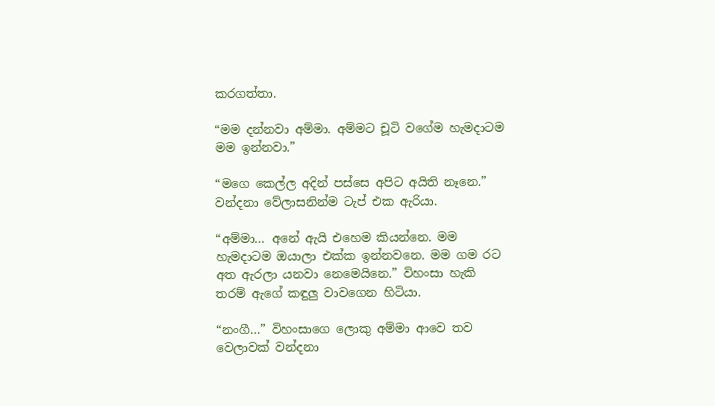කරගත්තා.

“මම දන්නවා අම්මා. අම්මට චූටි වගේම හැමදාටම මම ඉන්නවා.”

“මගෙ කෙල්ල අදින් පස්සෙ අපිට අයිති නෑනෙ.” වන්දනා වේලාසනින්ම ටැප් එක ඇරියා.

“අම්මා… අනේ ඇයි එහෙම කියන්නෙ. මම හැමදාටම ඔයාලා එක්ක ඉන්නවනෙ. මම ගම රට අත ඇරලා යනවා නෙමෙයිනෙ.” විහංසා හැකි තරම් ඇගේ කඳුලු වාවගෙන හිටියා.

“නංගී…” විහංසාගෙ ලොකු අම්මා ආවෙ තව වෙලාවක් වන්දනා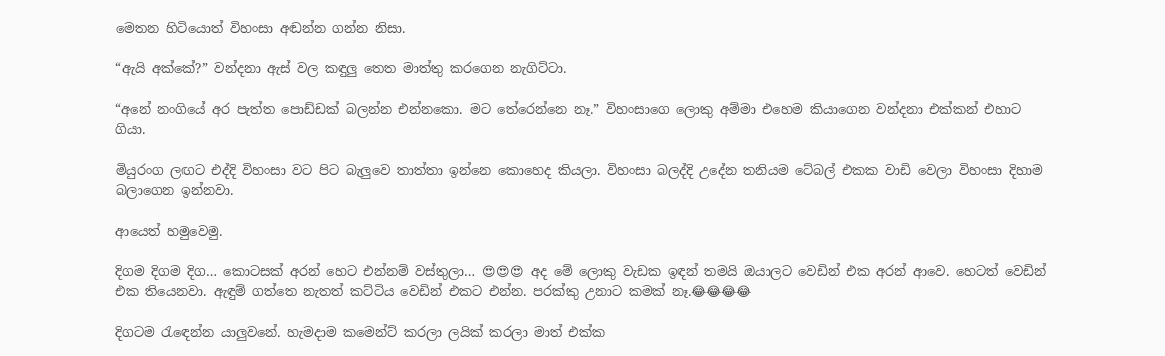මෙතන හිටියොත් විහංසා අඬන්න ගන්න නිසා.

“ඇයි අක්කේ?” වන්දනා ඇස් වල කඳුලු තෙත මාත්තු කරගෙන නැගිට්ටා.

“අනේ නංගියේ අර පැත්ත පොඩ්ඩක් බලන්න එන්නකො. මට තේරෙන්නෙ නෑ.” විහංසාගෙ ලොකු අම්මා එහෙම කියාගෙන වන්දනා එක්කන් එහාට ගියා.

මියුරංග ලඟට එද්දි විහංසා වට පිට බැලුවෙ තාත්තා ඉන්නෙ කොහෙද කියලා. විහංසා බලද්දි උදේන තනියම ටේබල් එකක වාඩි වෙලා විහංසා දිහාම බලාගෙන ඉන්නවා.

ආයෙත් හමුවෙමු.

දිගම දිගම දිග… කොටසක් අරන් හෙට එන්නම් වස්තුලා… 😍😍😍 අද මේ ලොකු වැඩක ඉඳන් තමයි ඔයාලට වෙඩින් එක අරන් ආවෙ. හෙටත් වෙඩින් එක තියෙනවා. ඇඳුම් ගත්තෙ නැතත් කට්ටිය වෙඩින් එකට එන්න. පරක්කු උනාට කමක් නෑ.😂😂😂😂

දිගටම රැඳෙන්න යාලුවනේ. හැමදාම කමෙන්ට් කරලා ලයික් කරලා මාත් එක්ක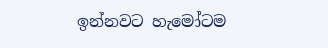ඉන්නවට හැමෝටම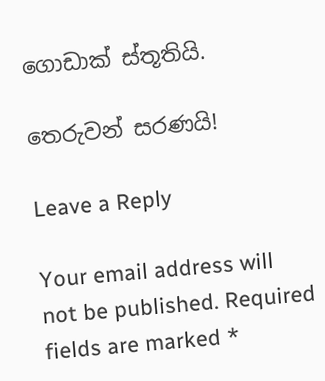ගොඩාක් ස්තූතියි.

තෙරුවන් සරණයි!

Leave a Reply

Your email address will not be published. Required fields are marked *